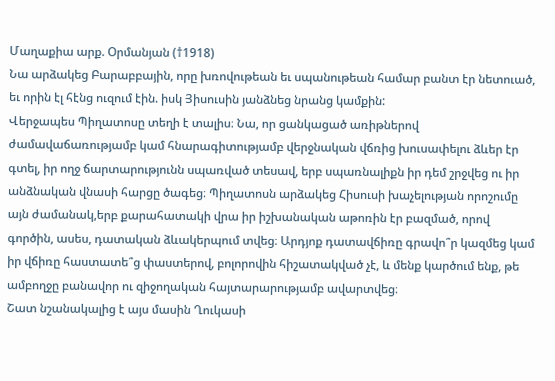Մաղաքիա արք. Օրմանյան (†1918)
Նա արձակեց Բարաբբային, որը խռովութեան եւ սպանութեան համար բանտ էր նետուած, եւ որին էլ հէնց ուզում էին. իսկ Յիսուսին յանձնեց նրանց կամքին:
Վերջապես Պիղատոսը տեղի է տալիս։ Նա, որ ցանկացած առիթներով ժամավաճառությամբ կամ հնարագիտությամբ վերջնական վճռից խուսափելու ձևեր էր գտել, իր ողջ ճարտարությունն սպառված տեսավ, երբ սպառնալիքն իր դեմ շրջվեց ու իր անձնական վնասի հարցը ծագեց։ Պիղատոսն արձակեց Հիսուսի խաչելության որոշումը այն ժամանակ,երբ քարահատակի վրա իր իշխանական աթոռին էր բազմած, որով գործին, ասես, դատական ձևակերպում տվեց։ Արդյոք դատավճիռը գրավո՞ր կազմեց կամ իր վճիռը հաստատե՞ց փաստերով, բոլորովին հիշատակված չէ, և մենք կարծում ենք, թե ամբողջը բանավոր ու զիջողական հայտարարությամբ ավարտվեց։
Շատ նշանակալից է այս մասին Ղուկասի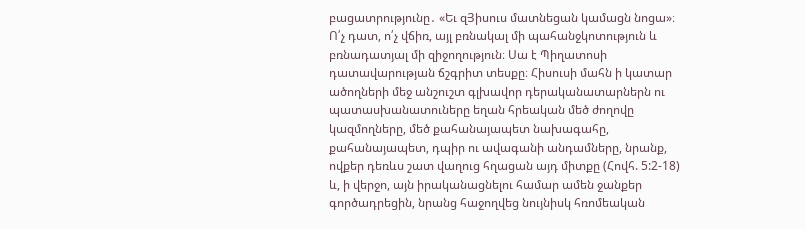բացատրությունը․ «Եւ զՅիսուս մատնեցան կամացն նոցա»։ Ո՛չ դատ, ո՛չ վճիռ, այլ բռնակալ մի պահանջկոտություն և բռնադատյալ մի զիջողություն։ Սա է Պիղատոսի դատավարության ճշգրիտ տեսքը։ Հիսուսի մահն ի կատար ածողների մեջ անշուշտ գլխավոր դերականատարներն ու պատասխանատուները եղան հրեական մեծ ժողովը կազմողները, մեծ քահանայապետ նախագահը, քահանայապետ, դպիր ու ավագանի անդամները, նրանք, ովքեր դեռևս շատ վաղուց հղացան այդ միտքը (Հովհ. 5:2-18) և, ի վերջո, այն իրականացնելու համար ամեն ջանքեր գործադրեցին, նրանց հաջողվեց նույնիսկ հռոմեական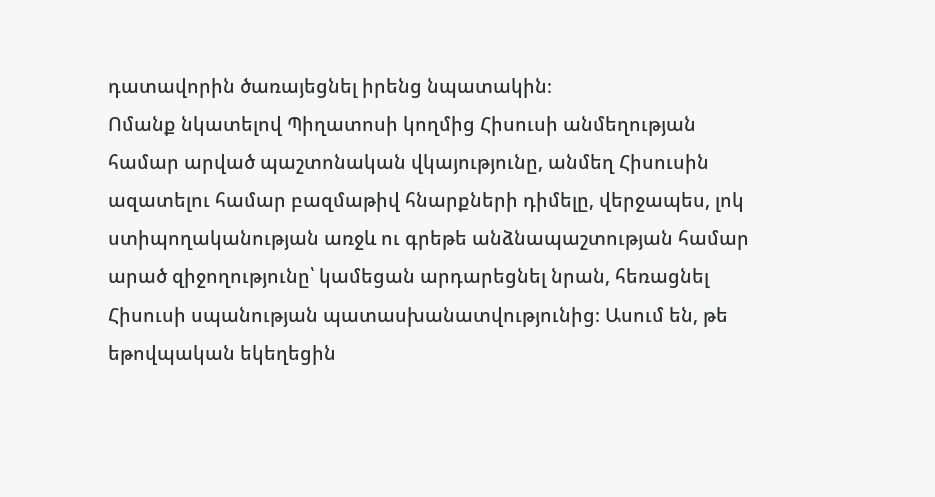դատավորին ծառայեցնել իրենց նպատակին։
Ոմանք նկատելով Պիղատոսի կողմից Հիսուսի անմեղության համար արված պաշտոնական վկայությունը, անմեղ Հիսուսին ազատելու համար բազմաթիվ հնարքների դիմելը, վերջապես, լոկ ստիպողականության առջև ու գրեթե անձնապաշտության համար արած զիջողությունը՝ կամեցան արդարեցնել նրան, հեռացնել Հիսուսի սպանության պատասխանատվությունից։ Ասում են, թե եթովպական եկեղեցին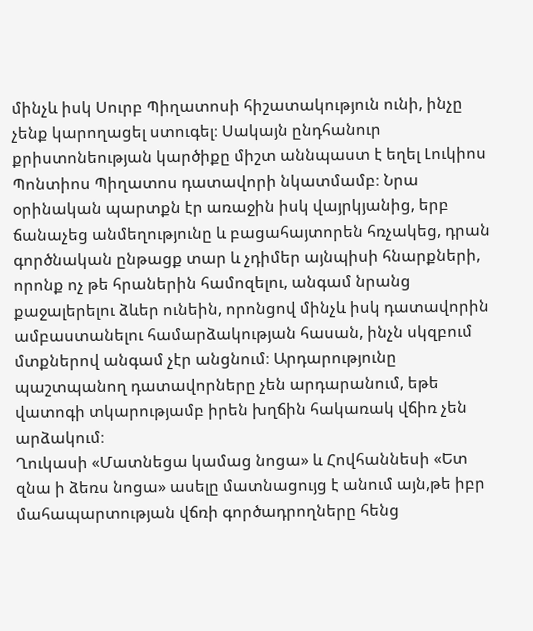մինչև իսկ Սուրբ Պիղատոսի հիշատակություն ունի, ինչը չենք կարողացել ստուգել։ Սակայն ընդհանուր քրիստոնեության կարծիքը միշտ աննպաստ է եղել Լուկիոս Պոնտիոս Պիղատոս դատավորի նկատմամբ։ Նրա օրինական պարտքն էր առաջին իսկ վայրկյանից, երբ ճանաչեց անմեղությունը և բացահայտորեն հռչակեց, դրան գործնական ընթացք տար և չդիմեր այնպիսի հնարքների, որոնք ոչ թե հրաներին համոզելու, անգամ նրանց քաջալերելու ձևեր ունեին, որոնցով մինչև իսկ դատավորին ամբաստանելու համարձակության հասան, ինչն սկզբում մտքներով անգամ չէր անցնում։ Արդարությունը պաշտպանող դատավորները չեն արդարանում, եթե վատոգի տկարությամբ իրեն խղճին հակառակ վճիռ չեն արձակում։
Ղուկասի «Մատնեցա կամաց նոցա» և Հովհաննեսի «Ետ զնա ի ձեռս նոցա» ասելը մատնացույց է անում այն,թե իբր մահապարտության վճռի գործադրողները հենց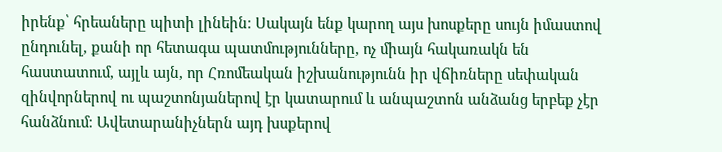իրենք՝ հրեաները պիտի լինեին։ Սակայն ենք կարող այս խոսքերը սույն իմաստով ընդունել, քանի որ հետագա պատմությունները, ոչ միայն հակառակն են հաստատում, այլև այն, որ Հռոմեական իշխանությունն իր վճիռները սեփական զինվորներով ու պաշտոնյաներով էր կատարում և անպաշտոն անձանց երբեք չէր հանձնում։ Ավետարանիչներն այդ խսքերով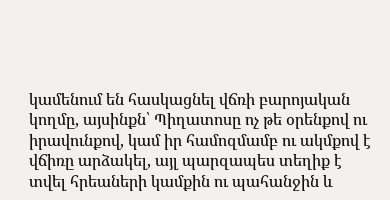կամենում են հասկացնել վճռի բարոյական կողմը, այսինքն՝ Պիղատոսը ոչ թե օրենքով ու իրավունքով, կամ իր համոզմամբ ու ակմքով է վճիռը արձակել, այլ պարզապես տեղիք է տվել հրեաների կամքին ու պահանջին և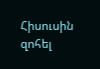Հիսուսին զոհել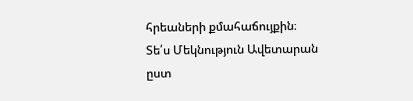հրեաների քմահաճույքին։
Տե՛ս Մեկնություն Ավետարան ըստ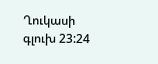Ղուկասի գլուխ 23:24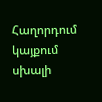Հաղորդում կայքում սխալի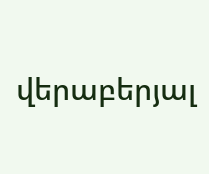վերաբերյալ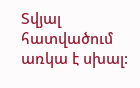Տվյալ հատվածում առկա է սխալ: